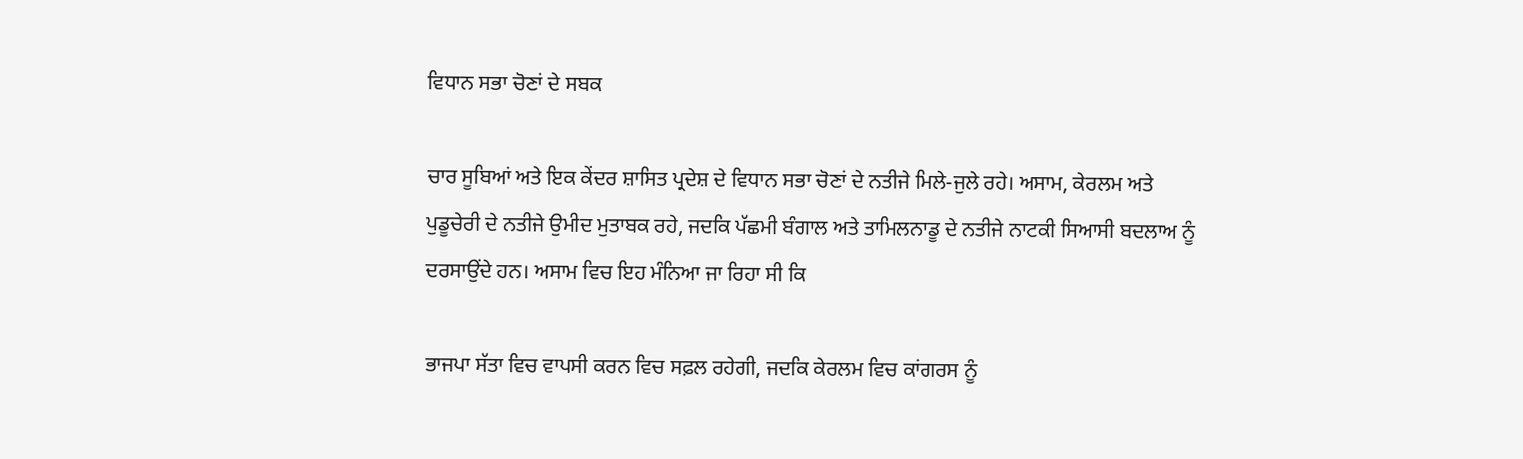ਵਿਧਾਨ ਸਭਾ ਚੋਣਾਂ ਦੇ ਸਬਕ

ਚਾਰ ਸੂਬਿਆਂ ਅਤੇ ਇਕ ਕੇਂਦਰ ਸ਼ਾਸਿਤ ਪ੍ਰਦੇਸ਼ ਦੇ ਵਿਧਾਨ ਸਭਾ ਚੋਣਾਂ ਦੇ ਨਤੀਜੇ ਮਿਲੇ-ਜੁਲੇ ਰਹੇ। ਅਸਾਮ, ਕੇਰਲਮ ਅਤੇ ਪੁਡੂਚੇਰੀ ਦੇ ਨਤੀਜੇ ਉਮੀਦ ਮੁਤਾਬਕ ਰਹੇ, ਜਦਕਿ ਪੱਛਮੀ ਬੰਗਾਲ ਅਤੇ ਤਾਮਿਲਨਾਡੂ ਦੇ ਨਤੀਜੇ ਨਾਟਕੀ ਸਿਆਸੀ ਬਦਲਾਅ ਨੂੰ ਦਰਸਾਉਂਦੇ ਹਨ। ਅਸਾਮ ਵਿਚ ਇਹ ਮੰਨਿਆ ਜਾ ਰਿਹਾ ਸੀ ਕਿ

ਭਾਜਪਾ ਸੱਤਾ ਵਿਚ ਵਾਪਸੀ ਕਰਨ ਵਿਚ ਸਫ਼ਲ ਰਹੇਗੀ, ਜਦਕਿ ਕੇਰਲਮ ਵਿਚ ਕਾਂਗਰਸ ਨੂੰ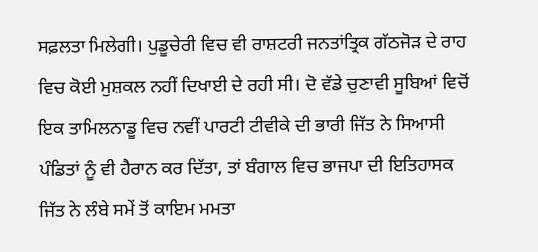ਸਫ਼ਲਤਾ ਮਿਲੇਗੀ। ਪੁਡੂਚੇਰੀ ਵਿਚ ਵੀ ਰਾਸ਼ਟਰੀ ਜਨਤਾਂਤ੍ਰਿਕ ਗੱਠਜੋੜ ਦੇ ਰਾਹ ਵਿਚ ਕੋਈ ਮੁਸ਼ਕਲ ਨਹੀਂ ਦਿਖਾਈ ਦੇ ਰਹੀ ਸੀ। ਦੋ ਵੱਡੇ ਚੁਣਾਵੀ ਸੂਬਿਆਂ ਵਿਚੋਂ ਇਕ ਤਾਮਿਲਨਾਡੂ ਵਿਚ ਨਵੀਂ ਪਾਰਟੀ ਟੀਵੀਕੇ ਦੀ ਭਾਰੀ ਜਿੱਤ ਨੇ ਸਿਆਸੀ ਪੰਡਿਤਾਂ ਨੂੰ ਵੀ ਹੈਰਾਨ ਕਰ ਦਿੱਤਾ, ਤਾਂ ਬੰਗਾਲ ਵਿਚ ਭਾਜਪਾ ਦੀ ਇਤਿਹਾਸਕ ਜਿੱਤ ਨੇ ਲੰਬੇ ਸਮੇਂ ਤੋਂ ਕਾਇਮ ਮਮਤਾ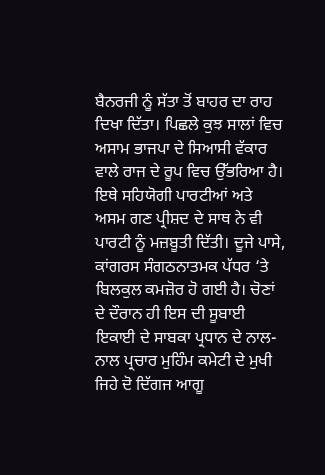ਬੈਨਰਜੀ ਨੂੰ ਸੱਤਾ ਤੋਂ ਬਾਹਰ ਦਾ ਰਾਹ ਦਿਖਾ ਦਿੱਤਾ। ਪਿਛਲੇ ਕੁਝ ਸਾਲਾਂ ਵਿਚ ਅਸਾਮ ਭਾਜਪਾ ਦੇ ਸਿਆਸੀ ਵੱਕਾਰ ਵਾਲੇ ਰਾਜ ਦੇ ਰੂਪ ਵਿਚ ਉੱਭਰਿਆ ਹੈ।
ਇਥੇ ਸਹਿਯੋਗੀ ਪਾਰਟੀਆਂ ਅਤੇ ਅਸਮ ਗਣ ਪ੍ਰੀਸ਼ਦ ਦੇ ਸਾਥ ਨੇ ਵੀ ਪਾਰਟੀ ਨੂੰ ਮਜ਼ਬੂਤੀ ਦਿੱਤੀ। ਦੂਜੇ ਪਾਸੇ, ਕਾਂਗਰਸ ਸੰਗਠਨਾਤਮਕ ਪੱਧਰ ‘ਤੇ ਬਿਲਕੁਲ ਕਮਜ਼ੋਰ ਹੋ ਗਈ ਹੈ। ਚੋਣਾਂ ਦੇ ਦੌਰਾਨ ਹੀ ਇਸ ਦੀ ਸੂਬਾਈ ਇਕਾਈ ਦੇ ਸਾਬਕਾ ਪ੍ਰਧਾਨ ਦੇ ਨਾਲ-ਨਾਲ ਪ੍ਰਚਾਰ ਮੁਹਿੰਮ ਕਮੇਟੀ ਦੇ ਮੁਖੀ ਜਿਹੇ ਦੋ ਦਿੱਗਜ ਆਗੂ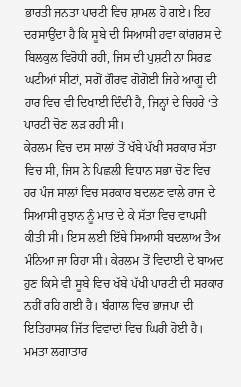ਭਾਰਤੀ ਜਨਤਾ ਪਾਰਟੀ ਵਿਚ ਸ਼ਾਮਲ ਹੋ ਗਏ। ਇਹ ਦਰਸਾਉਂਦਾ ਹੈ ਕਿ ਸੂਬੇ ਦੀ ਸਿਆਸੀ ਹਵਾ ਕਾਂਗਰਸ ਦੇ ਬਿਲਕੁਲ ਵਿਰੋਧੀ ਰਹੀ, ਜਿਸ ਦੀ ਪੁਸ਼ਟੀ ਨਾ ਸਿਰਫ਼ ਘਟੀਆਂ ਸੀਟਾਂ, ਸਗੋਂ ਗੌਰਵ ਗੋਗੋਈ ਜਿਹੇ ਆਗੂ ਦੀ ਹਾਰ ਵਿਚ ਵੀ ਦਿਖਾਈ ਦਿੰਦੀ ਹੈ, ਜਿਨ੍ਹਾਂ ਦੇ ਚਿਹਰੇ ‘ਤੇ ਪਾਰਟੀ ਚੋਣ ਲੜ ਰਹੀ ਸੀ।
ਕੇਰਲਮ ਵਿਚ ਦਸ ਸਾਲਾਂ ਤੋਂ ਖੱਬੇ ਪੱਖੀ ਸਰਕਾਰ ਸੱਤਾ ਵਿਚ ਸੀ, ਜਿਸ ਨੇ ਪਿਛਲੀ ਵਿਧਾਨ ਸਭਾ ਚੋਣ ਵਿਚ ਹਰ ਪੰਜ ਸਾਲਾਂ ਵਿਚ ਸਰਕਾਰ ਬਦਲਣ ਵਾਲੇ ਰਾਜ ਦੇ ਸਿਆਸੀ ਰੁਝਾਨ ਨੂੰ ਮਾਤ ਦੇ ਕੇ ਸੱਤਾ ਵਿਚ ਵਾਪਸੀ ਕੀਤੀ ਸੀ। ਇਸ ਲਈ ਇੱਥੇ ਸਿਆਸੀ ਬਦਲਾਅ ਤੈਅ ਮੰਨਿਆ ਜਾ ਰਿਹਾ ਸੀ। ਕੇਰਲਮ ਤੋਂ ਵਿਦਾਈ ਦੇ ਬਾਅਦ ਹੁਣ ਕਿਸੇ ਵੀ ਸੂਬੇ ਵਿਚ ਖੱਬੇ ਪੱਖੀ ਪਾਰਟੀ ਦੀ ਸਰਕਾਰ ਨਹੀਂ ਰਹਿ ਗਈ ਹੈ। ਬੰਗਾਲ ਵਿਚ ਭਾਜਪਾ ਦੀ ਇਤਿਹਾਸਕ ਜਿੱਤ ਵਿਵਾਦਾਂ ਵਿਚ ਘਿਰੀ ਹੋਈ ਹੈ। ਮਮਤਾ ਲਗਾਤਾਰ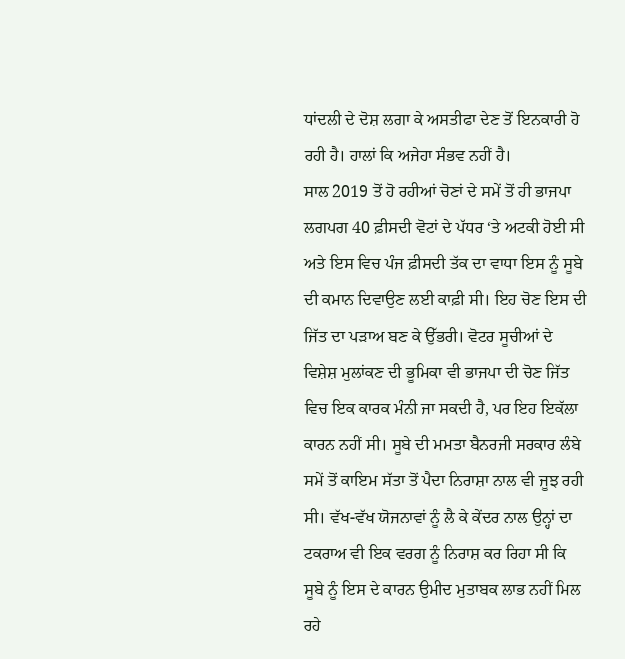ਧਾਂਦਲੀ ਦੇ ਦੋਸ਼ ਲਗਾ ਕੇ ਅਸਤੀਫਾ ਦੇਣ ਤੋਂ ਇਨਕਾਰੀ ਹੋ ਰਹੀ ਹੈ। ਹਾਲਾਂ ਕਿ ਅਜੇਹਾ ਸੰਭਵ ਨਹੀਂ ਹੈ।
ਸਾਲ 2019 ਤੋਂ ਹੋ ਰਹੀਆਂ ਚੋਣਾਂ ਦੇ ਸਮੇਂ ਤੋਂ ਹੀ ਭਾਜਪਾ ਲਗਪਗ 40 ਫ਼ੀਸਦੀ ਵੋਟਾਂ ਦੇ ਪੱਧਰ ‘ਤੇ ਅਟਕੀ ਹੋਈ ਸੀ ਅਤੇ ਇਸ ਵਿਚ ਪੰਜ ਫ਼ੀਸਦੀ ਤੱਕ ਦਾ ਵਾਧਾ ਇਸ ਨੂੰ ਸੂਬੇ ਦੀ ਕਮਾਨ ਦਿਵਾਉਣ ਲਈ ਕਾਫ਼ੀ ਸੀ। ਇਹ ਚੋਣ ਇਸ ਦੀ ਜਿੱਤ ਦਾ ਪੜਾਅ ਬਣ ਕੇ ਉੱਭਰੀ। ਵੋਟਰ ਸੂਚੀਆਂ ਦੇ ਵਿਸ਼ੇਸ਼ ਮੁਲਾਂਕਣ ਦੀ ਭੂਮਿਕਾ ਵੀ ਭਾਜਪਾ ਦੀ ਚੋਣ ਜਿੱਤ ਵਿਚ ਇਕ ਕਾਰਕ ਮੰਨੀ ਜਾ ਸਕਦੀ ਹੈ, ਪਰ ਇਹ ਇਕੱਲਾ ਕਾਰਨ ਨਹੀਂ ਸੀ। ਸੂਬੇ ਦੀ ਮਮਤਾ ਬੈਨਰਜੀ ਸਰਕਾਰ ਲੰਬੇ ਸਮੇਂ ਤੋਂ ਕਾਇਮ ਸੱਤਾ ਤੋਂ ਪੈਦਾ ਨਿਰਾਸ਼ਾ ਨਾਲ ਵੀ ਜੂਝ ਰਹੀ ਸੀ। ਵੱਖ-ਵੱਖ ਯੋਜਨਾਵਾਂ ਨੂੰ ਲੈ ਕੇ ਕੇਂਦਰ ਨਾਲ ਉਨ੍ਹਾਂ ਦਾ ਟਕਰਾਅ ਵੀ ਇਕ ਵਰਗ ਨੂੰ ਨਿਰਾਸ਼ ਕਰ ਰਿਹਾ ਸੀ ਕਿ ਸੂਬੇ ਨੂੰ ਇਸ ਦੇ ਕਾਰਨ ਉਮੀਦ ਮੁਤਾਬਕ ਲਾਭ ਨਹੀਂ ਮਿਲ ਰਹੇ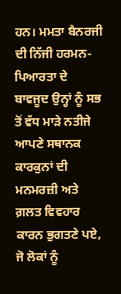ਹਨ। ਮਮਤਾ ਬੈਨਰਜੀ ਦੀ ਨਿੱਜੀ ਹਰਮਨ-ਪਿਆਰਤਾ ਦੇ ਬਾਵਜੂਦ ਉਨ੍ਹਾਂ ਨੂੰ ਸਭ ਤੋਂ ਵੱਧ ਮਾੜੇ ਨਤੀਜੇ ਆਪਣੇ ਸਥਾਨਕ ਕਾਰਕੁਨਾਂ ਦੀ ਮਨਮਰਜ਼ੀ ਅਤੇ ਗ਼ਲਤ ਵਿਵਹਾਰ ਕਾਰਨ ਭੁਗਤਣੇ ਪਏ, ਜੋ ਲੋਕਾਂ ਨੂੰ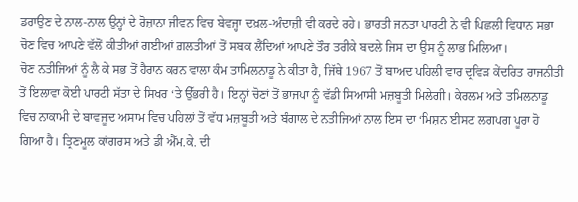ਡਰਾਉਣ ਦੇ ਨਾਲ-ਨਾਲ ਉਨ੍ਹਾਂ ਦੇ ਰੋਜ਼ਾਨਾ ਜੀਵਨ ਵਿਚ ਬੇਵਜ੍ਹਾ ਦਖ਼ਲ-ਅੰਦਾਜ਼ੀ ਵੀ ਕਰਦੇ ਰਹੇ। ਭਾਰਤੀ ਜਨਤਾ ਪਾਰਟੀ ਨੇ ਵੀ ਪਿਛਲੀ ਵਿਧਾਨ ਸਭਾ ਚੋਣ ਵਿਚ ਆਪਣੇ ਵੱਲੋਂ ਕੀਤੀਆਂ ਗਈਆਂ ਗ਼ਲਤੀਆਂ ਤੋਂ ਸਬਕ ਲੈਂਦਿਆਂ ਆਪਣੇ ਤੌਰ ਤਰੀਕੇ ਬਦਲੇ ਜਿਸ ਦਾ ਉਸ ਨੂੰ ਲਾਭ ਮਿਲਿਆ।
ਚੋਣ ਨਤੀਜਿਆਂ ਨੂੰ ਲੈ ਕੇ ਸਭ ਤੋਂ ਹੈਰਾਨ ਕਰਨ ਵਾਲਾ ਕੰਮ ਤਾਮਿਲਨਾਡੂ ਨੇ ਕੀਤਾ ਹੈ, ਜਿੱਥੇ 1967 ਤੋਂ ਬਾਅਦ ਪਹਿਲੀ ਵਾਰ ਦ੍ਰਵਿੜ ਕੇਂਦਰਿਤ ਰਾਜਨੀਤੀ ਤੋਂ ਇਲਾਵਾ ਕੋਈ ਪਾਰਟੀ ਸੱਤਾ ਦੇ ਸਿਖਰ ‘ਤੇ ਉੱਭਰੀ ਹੈ। ਇਨ੍ਹਾਂ ਚੋਣਾਂ ਤੋਂ ਭਾਜਪਾ ਨੂੰ ਵੱਡੀ ਸਿਆਸੀ ਮਜ਼ਬੂਤੀ ਮਿਲੇਗੀ। ਕੇਰਲਮ ਅਤੇ ਤਮਿਲਨਾਡੂ ਵਿਚ ਨਾਕਾਮੀ ਦੇ ਬਾਵਜੂਦ ਅਸਾਮ ਵਿਚ ਪਹਿਲਾਂ ਤੋਂ ਵੱਧ ਮਜ਼ਬੂਤੀ ਅਤੇ ਬੰਗਾਲ ਦੇ ਨਤੀਜਿਆਂ ਨਾਲ ਇਸ ਦਾ ‘ਮਿਸ਼ਨ ਈਸਟ ਲਗਪਗ ਪੂਰਾ ਹੋ ਗਿਆ ਹੈ। ਤ੍ਰਿਣਮੂਲ ਕਾਂਗਰਸ ਅਤੇ ਡੀ ਐੱਮ.ਕੇ. ਦੀ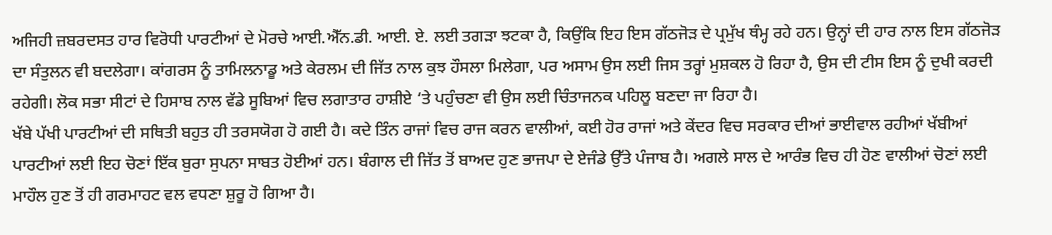ਅਜਿਹੀ ਜ਼ਬਰਦਸਤ ਹਾਰ ਵਿਰੋਧੀ ਪਾਰਟੀਆਂ ਦੇ ਮੋਰਚੇ ਆਈ.ਐੱਨ.ਡੀ. ਆਈ. ਏ. ਲਈ ਤਗੜਾ ਝਟਕਾ ਹੈ, ਕਿਉਂਕਿ ਇਹ ਇਸ ਗੱਠਜੋੜ ਦੇ ਪ੍ਰਮੁੱਖ ਥੰਮ੍ਹ ਰਹੇ ਹਨ। ਉਨ੍ਹਾਂ ਦੀ ਹਾਰ ਨਾਲ ਇਸ ਗੱਠਜੋੜ ਦਾ ਸੰਤੁਲਨ ਵੀ ਬਦਲੇਗਾ। ਕਾਂਗਰਸ ਨੂੰ ਤਾਮਿਲਨਾਡੂ ਅਤੇ ਕੇਰਲਮ ਦੀ ਜਿੱਤ ਨਾਲ ਕੁਝ ਹੌਸਲਾ ਮਿਲੇਗਾ, ਪਰ ਅਸਾਮ ਉਸ ਲਈ ਜਿਸ ਤਰ੍ਹਾਂ ਮੁਸ਼ਕਲ ਹੋ ਰਿਹਾ ਹੈ, ਉਸ ਦੀ ਟੀਸ ਇਸ ਨੂੰ ਦੁਖੀ ਕਰਦੀ ਰਹੇਗੀ। ਲੋਕ ਸਭਾ ਸੀਟਾਂ ਦੇ ਹਿਸਾਬ ਨਾਲ ਵੱਡੇ ਸੂਬਿਆਂ ਵਿਚ ਲਗਾਤਾਰ ਹਾਸ਼ੀਏ ‘ਤੇ ਪਹੁੰਚਣਾ ਵੀ ਉਸ ਲਈ ਚਿੰਤਾਜਨਕ ਪਹਿਲੂ ਬਣਦਾ ਜਾ ਰਿਹਾ ਹੈ।
ਖੱਬੇ ਪੱਖੀ ਪਾਰਟੀਆਂ ਦੀ ਸਥਿਤੀ ਬਹੁਤ ਹੀ ਤਰਸਯੋਗ ਹੋ ਗਈ ਹੈ। ਕਦੇ ਤਿੰਨ ਰਾਜਾਂ ਵਿਚ ਰਾਜ ਕਰਨ ਵਾਲੀਆਂ, ਕਈ ਹੋਰ ਰਾਜਾਂ ਅਤੇ ਕੇਂਦਰ ਵਿਚ ਸਰਕਾਰ ਦੀਆਂ ਭਾਈਵਾਲ ਰਹੀਆਂ ਖੱਬੀਆਂ ਪਾਰਟੀਆਂ ਲਈ ਇਹ ਚੋਣਾਂ ਇੱਕ ਬੁਰਾ ਸੁਪਨਾ ਸਾਬਤ ਹੋਈਆਂ ਹਨ। ਬੰਗਾਲ ਦੀ ਜਿੱਤ ਤੋਂ ਬਾਅਦ ਹੁਣ ਭਾਜਪਾ ਦੇ ਏਜੰਡੇ ਉੱਤੇ ਪੰਜਾਬ ਹੈ। ਅਗਲੇ ਸਾਲ ਦੇ ਆਰੰਭ ਵਿਚ ਹੀ ਹੋਣ ਵਾਲੀਆਂ ਚੋਣਾਂ ਲਈ ਮਾਹੌਲ ਹੁਣ ਤੋਂ ਹੀ ਗਰਮਾਹਟ ਵਲ ਵਧਣਾ ਸ਼ੁਰੂ ਹੋ ਗਿਆ ਹੈ।